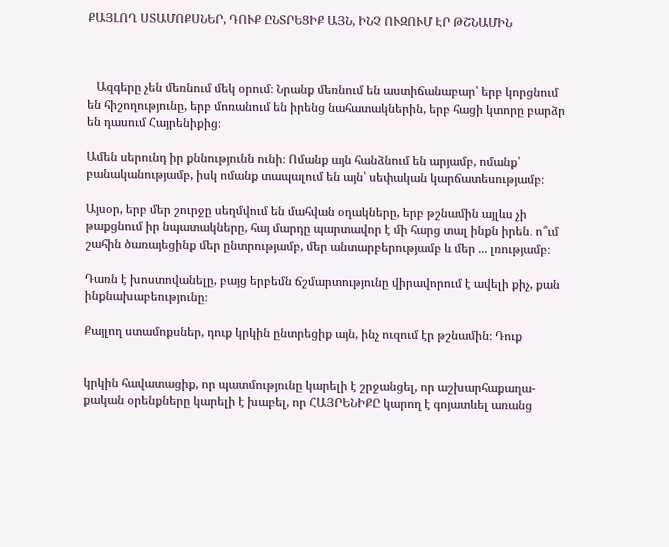ՔԱՅԼՈՂ ՍՏԱՄՈՔՍՆԵՐ, ԴՈՒՔ ԸՆՏՐԵՑԻՔ ԱՅՆ, ԻՆՉ ՈՒԶՈՒՄ ԷՐ ԹՇՆԱՄԻՆ



   Ազգերը չեն մեռնում մեկ օրում։ Նրանք մեռնում են աստիճանաբար՝ երբ կորցնում են հիշողությունը, երբ մոռանում են իրենց նահատակներին, երբ հացի կտորը բարձր են դասում Հայրենիքից։

Ամեն սերունդ իր քննությունն ունի։ Ոմանք այն հանձնում են արյամբ, ոմանք՝ բանականությամբ, իսկ ոմանք տապալում են այն՝ սեփական կարճատեսությամբ։

Այսօր, երբ մեր շուրջը սեղմվում են մահվան օղակները, երբ թշնամին այլևս չի թաքցնում իր նպատակները, հայ մարդը պարտավոր է մի հարց տալ ինքն իրեն․ ո՞ւմ շահին ծառայեցինք մեր ընտրությամբ, մեր անտարբերությամբ և մեր ... լռությամբ։

Դառն է խոստովանելը, բայց երբեմն ճշմարտությունը վիրավորում է ավելի քիչ, քան ինքնախաբեությունը։

Քայլող ստամոքսներ, դուք կրկին ընտրեցիք այն, ինչ ուզում էր թշնամին։ Դուք


կրկին հավատացիք, որ պատմությունը կարելի է շրջանցել, որ աշխարհաքաղա-քական օրենքները կարելի է խաբել, որ ՀԱՅՐԵՆԻՔԸ կարող է գոյատևել առանց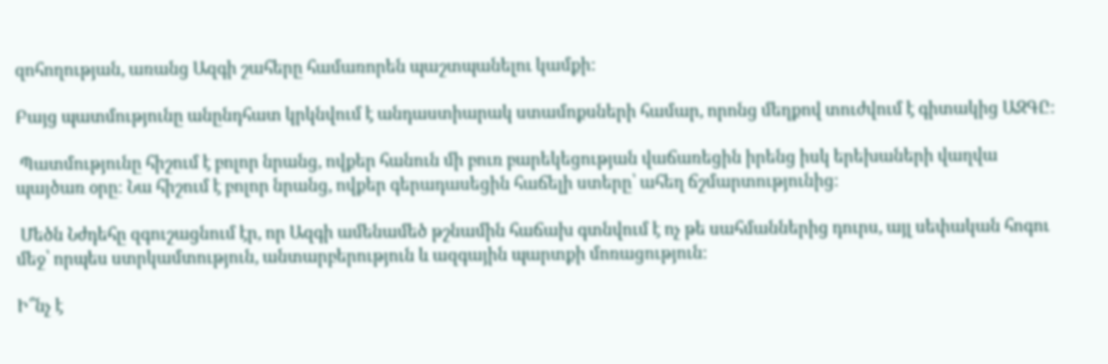զոհողության, առանց Ազգի շահերը համառորեն պաշտպանելու կամքի:

Բայց պատմությունը անընդհատ կրկնվում է անդաստիարակ ստամոքսների համար, որոնց մեղքով տուժվում է գիտակից ԱԶԳԸ։

 Պատմությունը հիշում է բոլոր նրանց, ովքեր հանուն մի բուռ բարեկեցության վաճառեցին իրենց իսկ երեխաների վաղվա պայծառ օրը։ Նա հիշում է բոլոր նրանց, ովքեր գերադասեցին հաճելի ստերը՝ ահեղ ճշմարտությունից։

 Մեծն Նժդեհը զգուշացնում էր, որ Ազգի ամենամեծ թշնամին հաճախ գտնվում է ոչ թե սահմաններից դուրս, այլ սեփական հոգու մեջ՝ որպես ստրկամտություն, անտարբերություն և ազգային պարտքի մոռացություն։

Ի՞նչ է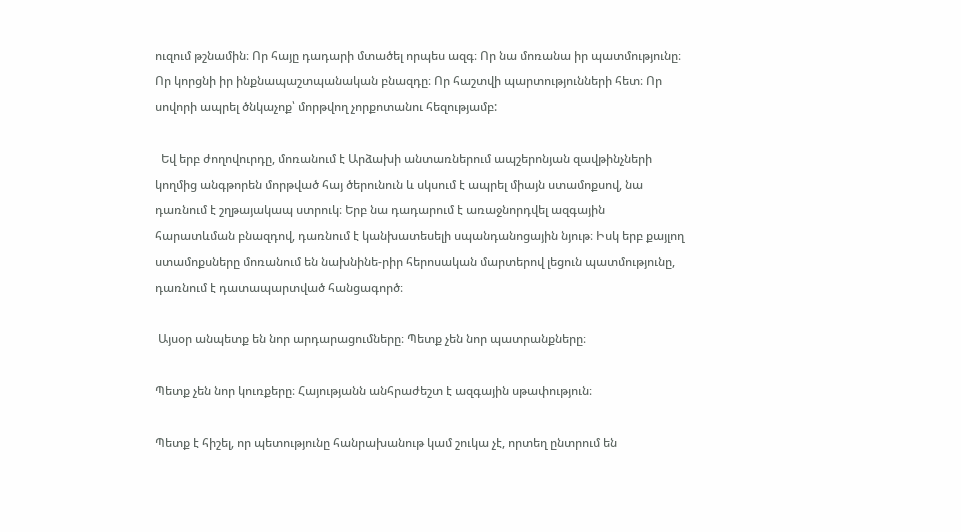ուզում թշնամին։ Որ հայը դադարի մտածել որպես ազգ։ Որ նա մոռանա իր պատմությունը։ Որ կորցնի իր ինքնապաշտպանական բնազդը։ Որ հաշտվի պարտությունների հետ։ Որ սովորի ապրել ծնկաչոք՝ մորթվող չորքոտանու հեզությամբ:

  Եվ երբ ժողովուրդը, մոռանում է Արձախի անտառներում ապշերոնյան զավթինչների կողմից անգթորեն մորթված հայ ծերունուն և սկսում է ապրել միայն ստամոքսով, նա դառնում է շղթայակապ ստրուկ։ Երբ նա դադարում է առաջնորդվել ազգային հարատևման բնազդով, դառնում է կանխատեսելի սպանդանոցային նյութ։ Իսկ երբ քայլող ստամոքսները մոռանում են նախնինե-րիր հերոսական մարտերով լեցուն պատմությունը, դառնում է դատապարտված հանցագործ։

 Այսօր անպետք են նոր արդարացումները։ Պետք չեն նոր պատրանքները։

Պետք չեն նոր կուռքերը։ Հայությանն անհրաժեշտ է ազգային սթափություն։

Պետք է հիշել, որ պետությունը հանրախանութ կամ շուկա չէ, որտեղ ընտրում են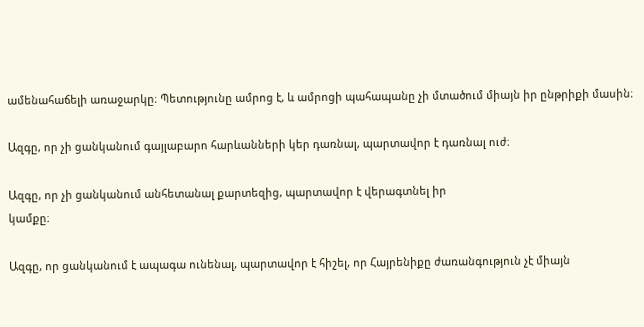ամենահաճելի առաջարկը։ Պետությունը ամրոց է, և ամրոցի պահապանը չի մտածում միայն իր ընթրիքի մասին։

Ազգը, որ չի ցանկանում գայլաբարո հարևանների կեր դառնալ, պարտավոր է դառնալ ուժ։

Ազգը, որ չի ցանկանում անհետանալ քարտեզից, պարտավոր է վերագտնել իր
կամքը։

Ազգը, որ ցանկանում է ապագա ունենալ, պարտավոր է հիշել, որ Հայրենիքը ժառանգություն չէ միայն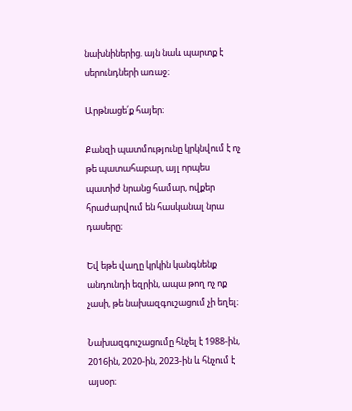նախնիներից. այն նաև պարտք է սերունդների առաջ։

Արթնացե՛ք հայեր։

Քանզի պատմությունը կրկնվում է ոչ թե պատահաբար, այլ որպես պատիժ նրանց համար, ովքեր հրաժարվում են հասկանալ նրա դասերը։

Եվ եթե վաղը կրկին կանգնենք անդունդի եզրին, ապա թող ոչ ոք չասի, թե նախազգուշացում չի եղել։

Նախազգուշացումը հնչել է 1988-ին, 2016ին, 2020-ին, 2023-ին և հնչում է այսօր։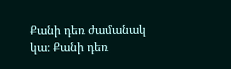Քանի դեռ ժամանակ կա։ Քանի դեռ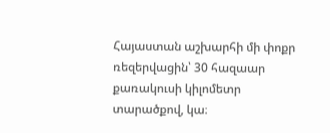Հայաստան աշխարհի մի փոքր ռեզերվացին՝ 30 հազաար քառակուսի կիլոմետր տարածքով, կա։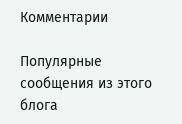Комментарии

Популярные сообщения из этого блога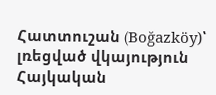Հատտուշան (Boğazköy)՝ լռեցված վկայություն Հայկական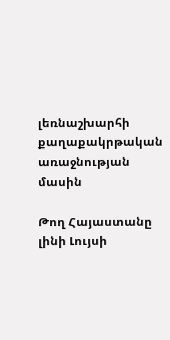լեռնաշխարհի քաղաքակրթական առաջնության մասին

Թող Հայաստանը լինի Լույսի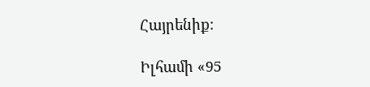Հայրենիք։

Իլհամի «95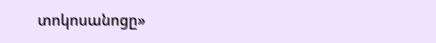տոկոսանոցը»